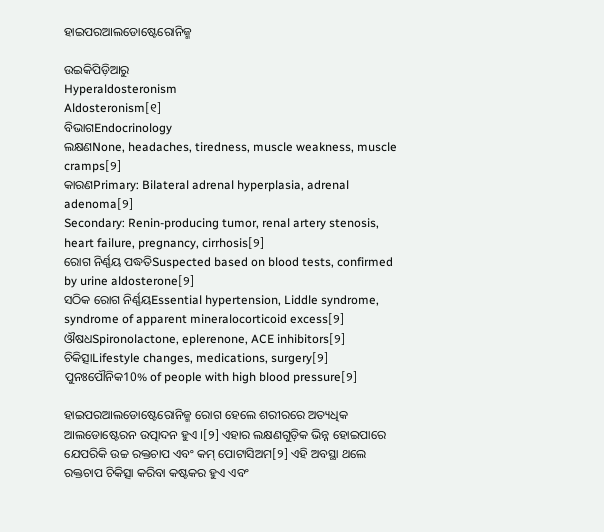ହାଇପରଆଲଡୋଷ୍ଟେରୋନିଜ୍ମ

ଉଇକିପିଡ଼ିଆ‌ରୁ
Hyperaldosteronism
Aldosteronism[୧]
ବିଭାଗEndocrinology
ଲକ୍ଷଣNone, headaches, tiredness, muscle weakness, muscle cramps[୨]
କାରଣPrimary: Bilateral adrenal hyperplasia, adrenal adenoma[୨]
Secondary: Renin-producing tumor, renal artery stenosis, heart failure, pregnancy, cirrhosis[୨]
ରୋଗ ନିର୍ଣ୍ଣୟ ପଦ୍ଧତିSuspected based on blood tests, confirmed by urine aldosterone[୨]
ସଠିକ ରୋଗ ନିର୍ଣ୍ଣୟEssential hypertension, Liddle syndrome, syndrome of apparent mineralocorticoid excess[୨]
ଔଷଧSpironolactone, eplerenone, ACE inhibitors[୨]
ଚିକିତ୍ସାLifestyle changes, medications, surgery[୨]
ପୁନଃପୌନିକ10% of people with high blood pressure[୨]

ହାଇପରଆଲଡୋଷ୍ଟେରୋନିଜ୍ମ ରୋଗ ହେଲେ ଶରୀରରେ ଅତ୍ୟଧିକ ଆଲଡୋଷ୍ଟେରନ ଉତ୍ପାଦନ ହୁଏ ।[୨] ଏହାର ଲକ୍ଷଣଗୁଡ଼ିକ ଭିନ୍ନ ହୋଇପାରେ ଯେପରିକି ଉଚ୍ଚ ରକ୍ତଚାପ ଏବଂ କମ୍ ପୋଟାସିଅମ[୨] ଏହି ଅବସ୍ଥା ଥଲେ ରକ୍ତଚାପ ଚିକିତ୍ସା କରିବା କଷ୍ଟକର ହୁଏ ଏବଂ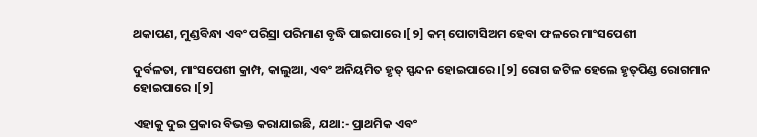ଥକାପଣ, ମୁଣ୍ଡବିନ୍ଧା ଏବଂ ପରିସ୍ରା ପରିମାଣ ବୃଦ୍ଧି ପାଇପାରେ ।[୨] କମ୍ ପୋଟାସିଅମ ହେବା ଫଳରେ ମାଂସପେଶୀ

ଦୁର୍ବଳତା, ମାଂସପେଶୀ କ୍ରାମ୍ପ, କାଲୁଆ, ଏବଂ ଅନିୟମିତ ହୃତ୍‌ ସ୍ପନ୍ଦନ ହୋଇପାରେ ।[୨] ରୋଗ ଜଟିଳ ହେଲେ ହୃତ୍‌ପିଣ୍ଡ ରୋଗମାନ ହୋଇପାରେ ।[୨]

ଏହାକୁ ଦୁଇ ପ୍ରକାର ବିଭକ୍ତ କରାଯାଇଛି, ଯଥା:- ପ୍ରାଥମିକ ଏବଂ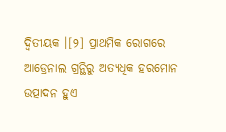ଦ୍ୱିତୀୟକ ।[୨] ପ୍ରାଥମିକ ରୋଗରେ ଆଡ୍ରେନାଲ ଗ୍ରନ୍ଥିରୁ ଅତ୍ୟଧିକ ହରମୋନ ଉତ୍ପାଦନ ହୁଏ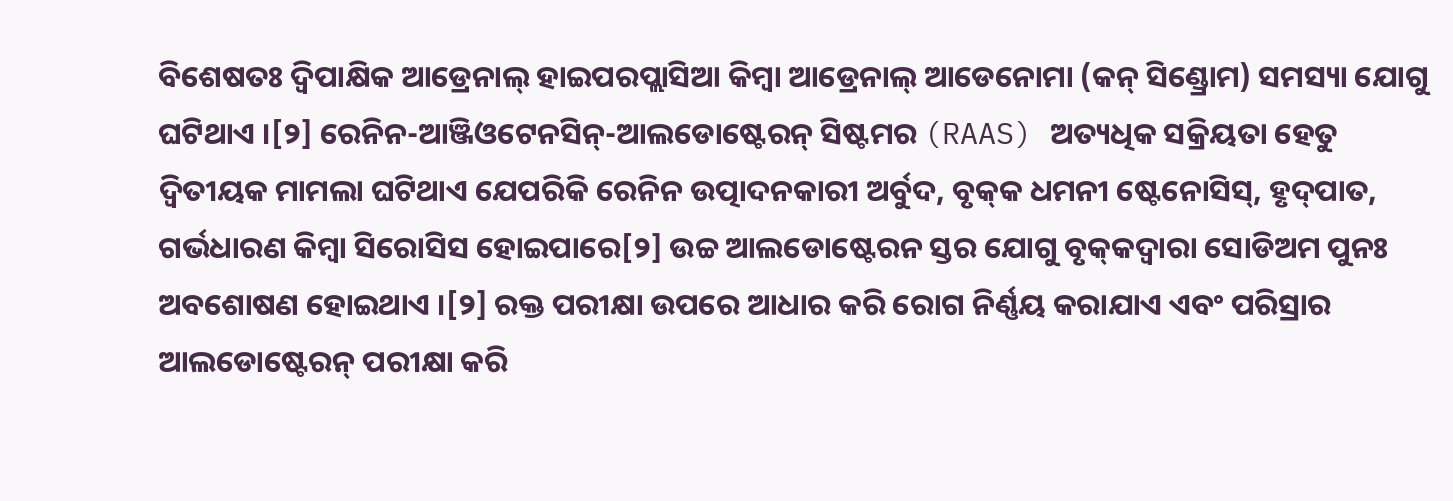ବିଶେଷତଃ ଦ୍ୱିପାକ୍ଷିକ ଆଡ୍ରେନାଲ୍ ହାଇପରପ୍ଲାସିଆ କିମ୍ବା ଆଡ୍ରେନାଲ୍ ଆଡେନୋମା (କନ୍ ସିଣ୍ଡ୍ରୋମ) ସମସ୍ୟା ଯୋଗୁ ଘଟିଥାଏ ।[୨] ରେନିନ-ଆଞ୍ଜିଓଟେନସିନ୍-ଆଲଡୋଷ୍ଟେରନ୍ ସିଷ୍ଟମର (RAAS) ଅତ୍ୟଧିକ ସକ୍ରିୟତା ହେତୁ ଦ୍ୱିତୀୟକ ମାମଲା ଘଟିଥାଏ ଯେପରିକି ରେନିନ ଉତ୍ପାଦନକାରୀ ଅର୍ବୁଦ, ବୃକ୍‌କ ଧମନୀ ଷ୍ଟେନୋସିସ୍, ହୃଦ୍‌ପାତ, ଗର୍ଭଧାରଣ କିମ୍ବା ସିରୋସିସ ହୋଇପାରେ[୨] ଉଚ୍ଚ ଆଲଡୋଷ୍ଟେରନ ସ୍ତର ଯୋଗୁ ବୃକ୍‌କଦ୍ୱାରା ସୋଡିଅମ ପୁନଃ ଅବଶୋଷଣ ହୋଇଥାଏ ।[୨] ରକ୍ତ ପରୀକ୍ଷା ଉପରେ ଆଧାର କରି ରୋଗ ନିର୍ଣ୍ଣୟ କରାଯାଏ ଏବଂ ପରିସ୍ରାର ଆଲଡୋଷ୍ଟେରନ୍ ପରୀକ୍ଷା କରି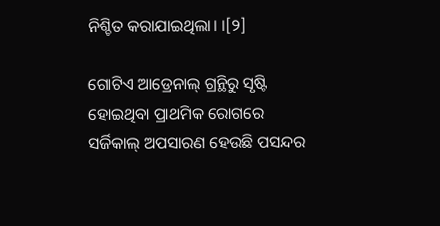ନିଶ୍ଚିତ କରାଯାଇଥିଲା। ।[୨]

ଗୋଟିଏ ଆଡ୍ରେନାଲ୍ ଗ୍ରନ୍ଥିରୁ ସୃଷ୍ଟି ହୋଇଥିବା ପ୍ରାଥମିକ ରୋଗରେ ସର୍ଜିକାଲ୍ ଅପସାରଣ ହେଉଛି ପସନ୍ଦର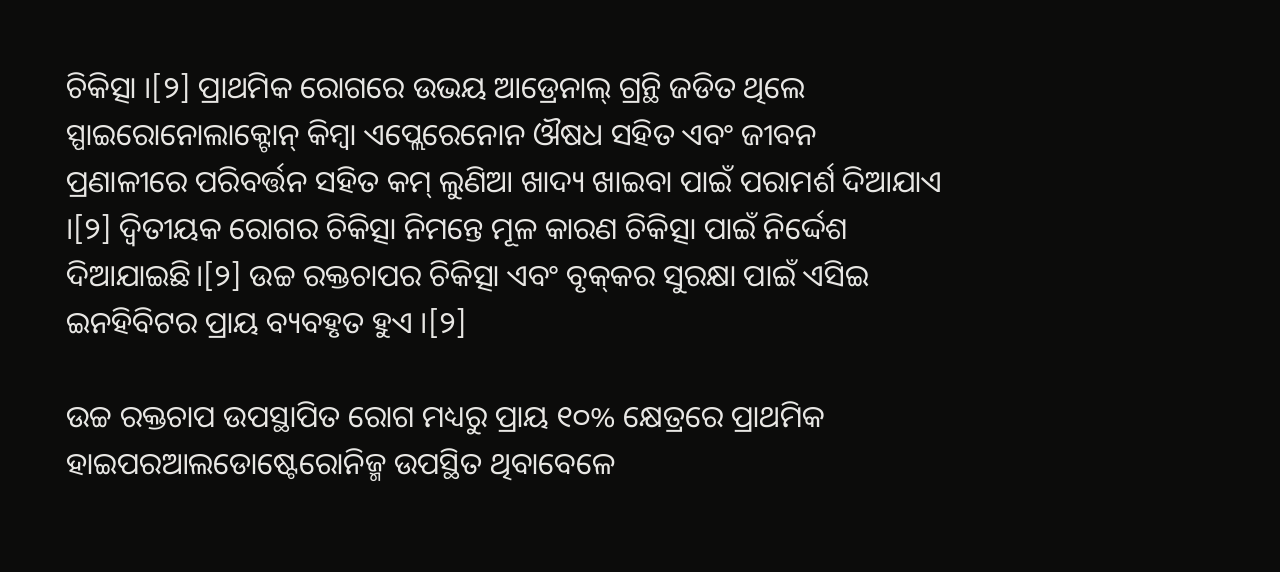ଚିକିତ୍ସା ।[୨] ପ୍ରାଥମିକ ରୋଗରେ ଉଭୟ ଆଡ୍ରେନାଲ୍ ଗ୍ରନ୍ଥି ଜଡିତ ଥିଲେ ସ୍ପାଇରୋନୋଲାକ୍ଟୋନ୍ କିମ୍ବା ଏପ୍ଲେରେନୋନ ଔଷଧ ସହିତ ଏବଂ ଜୀବନ ପ୍ରଣାଳୀରେ ପରିବର୍ତ୍ତନ ସହିତ କମ୍ ଲୁଣିଆ ଖାଦ୍ୟ ଖାଇବା ପାଇଁ ପରାମର୍ଶ ଦିଆଯାଏ ।[୨] ଦ୍ୱିତୀୟକ ରୋଗର ଚିକିତ୍ସା ନିମନ୍ତେ ମୂଳ କାରଣ ଚିକିତ୍ସା ପାଇଁ ନିର୍ଦ୍ଦେଶ ଦିଆଯାଇଛି।[୨] ଉଚ୍ଚ ରକ୍ତଚାପର ଚିକିତ୍ସା ଏବଂ ବୃକ୍‌କର ସୁରକ୍ଷା ପାଇଁ ଏସିଇ ଇନହିବିଟର ପ୍ରାୟ ବ୍ୟବହୃତ ହୁଏ ।[୨]

ଉଚ୍ଚ ରକ୍ତଚାପ ଉପସ୍ଥାପିତ ରୋଗ ମଧ୍ୟରୁ ପ୍ରାୟ ୧୦% କ୍ଷେତ୍ରରେ ପ୍ରାଥମିକ ହାଇପରଆଲଡୋଷ୍ଟେରୋନିଜ୍ମ ଉପସ୍ଥିତ ଥିବାବେଳେ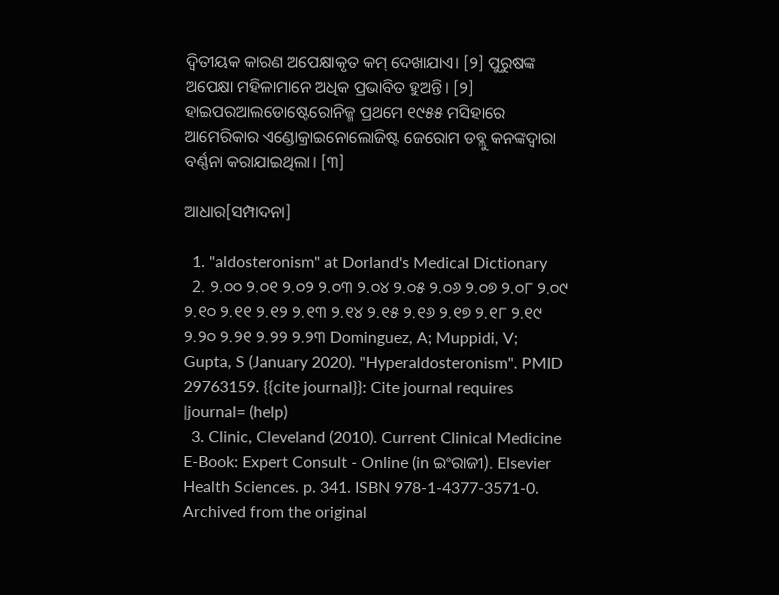ଦ୍ୱିତୀୟକ କାରଣ ଅପେକ୍ଷାକୃତ କମ୍ ଦେଖାଯାଏ। [୨] ପୁରୁଷଙ୍କ ଅପେକ୍ଷା ମହିଳାମାନେ ଅଧିକ ପ୍ରଭାବିତ ହୁଅନ୍ତି। [୨] ହାଇପରଆଲଡୋଷ୍ଟେରୋନିଜ୍ମ ପ୍ରଥମେ ୧୯୫୫ ମସିହାରେ ଆମେରିକାର ଏଣ୍ଡୋକ୍ରାଇନୋଲୋଜିଷ୍ଟ ଜେରୋମ ଡବ୍ଲୁ କନଙ୍କଦ୍ୱାରା ବର୍ଣ୍ଣନା କରାଯାଇଥିଲା। [୩]

ଆଧାର[ସମ୍ପାଦନା]

  1. "aldosteronism" at Dorland's Medical Dictionary
  2. ୨.୦୦ ୨.୦୧ ୨.୦୨ ୨.୦୩ ୨.୦୪ ୨.୦୫ ୨.୦୬ ୨.୦୭ ୨.୦୮ ୨.୦୯ ୨.୧୦ ୨.୧୧ ୨.୧୨ ୨.୧୩ ୨.୧୪ ୨.୧୫ ୨.୧୬ ୨.୧୭ ୨.୧୮ ୨.୧୯ ୨.୨୦ ୨.୨୧ ୨.୨୨ ୨.୨୩ Dominguez, A; Muppidi, V; Gupta, S (January 2020). "Hyperaldosteronism". PMID 29763159. {{cite journal}}: Cite journal requires |journal= (help)
  3. Clinic, Cleveland (2010). Current Clinical Medicine E-Book: Expert Consult - Online (in ଇଂରାଜୀ). Elsevier Health Sciences. p. 341. ISBN 978-1-4377-3571-0. Archived from the original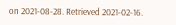on 2021-08-28. Retrieved 2021-02-16.